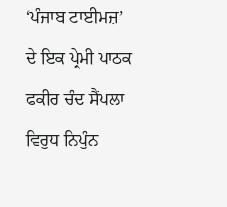‘ਪੰਜਾਬ ਟਾਈਮਜ਼’ ਦੇ ਇਕ ਪ੍ਰੇਮੀ ਪਾਠਕ ਫਕੀਰ ਚੰਦ ਸੈਂਪਲਾ ਵਿਰੁਧ ਨਿਪੁੰਨ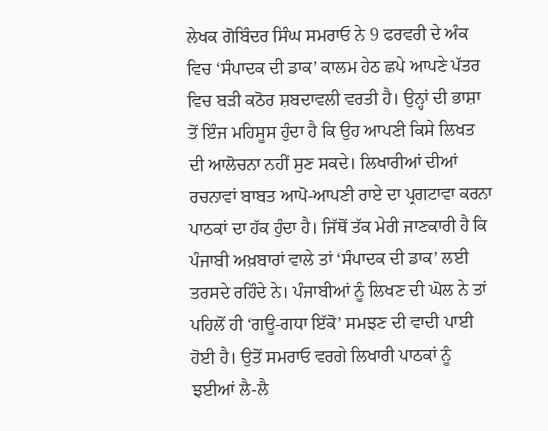ਲੇਖਕ ਗੋਬਿੰਦਰ ਸਿੰਘ ਸਮਰਾਓ ਨੇ 9 ਫਰਵਰੀ ਦੇ ਅੰਕ ਵਿਚ ‘ਸੰਪਾਦਕ ਦੀ ਡਾਕ’ ਕਾਲਮ ਹੇਠ ਛਪੇ ਆਪਣੇ ਪੱਤਰ ਵਿਚ ਬੜੀ ਕਠੋਰ ਸ਼ਬਦਾਵਲੀ ਵਰਤੀ ਹੈ। ਉਨ੍ਹਾਂ ਦੀ ਭਾਸ਼ਾ ਤੋਂ ਇੰਜ ਮਹਿਸੂਸ ਹੁੰਦਾ ਹੈ ਕਿ ਉਹ ਆਪਣੀ ਕਿਸੇ ਲਿਖਤ ਦੀ ਆਲੋਚਨਾ ਨਹੀਂ ਸੁਣ ਸਕਦੇ। ਲਿਖਾਰੀਆਂ ਦੀਆਂ ਰਚਨਾਵਾਂ ਬਾਬਤ ਆਪੋ-ਆਪਣੀ ਰਾਏ ਦਾ ਪ੍ਰਗਟਾਵਾ ਕਰਨਾ ਪਾਠਕਾਂ ਦਾ ਹੱਕ ਹੁੰਦਾ ਹੈ। ਜਿੱਥੋਂ ਤੱਕ ਮੇਰੀ ਜਾਣਕਾਰੀ ਹੈ ਕਿ ਪੰਜਾਬੀ ਅਖ਼ਬਾਰਾਂ ਵਾਲੇ ਤਾਂ ‘ਸੰਪਾਦਕ ਦੀ ਡਾਕ’ ਲਈ ਤਰਸਦੇ ਰਹਿੰਦੇ ਨੇ। ਪੰਜਾਬੀਆਂ ਨੂੰ ਲਿਖਣ ਦੀ ਘੋਲ ਨੇ ਤਾਂ ਪਹਿਲੋਂ ਹੀ ‘ਗਊ-ਗਧਾ ਇੱਕੋ’ ਸਮਝਣ ਦੀ ਵਾਦੀ ਪਾਈ ਹੋਈ ਹੈ। ਉਤੋਂ ਸਮਰਾਓ ਵਰਗੇ ਲਿਖਾਰੀ ਪਾਠਕਾਂ ਨੂੰ ਝਈਆਂ ਲੈ-ਲੈ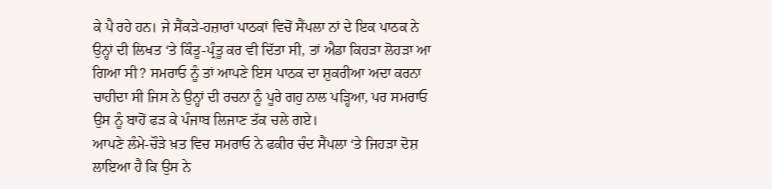ਕੇ ਪੈ ਰਹੇ ਹਨ। ਜੇ ਸੈਂਕੜੇ-ਹਜ਼ਾਰਾਂ ਪਾਠਕਾਂ ਵਿਚੋਂ ਸੈਂਪਲਾ ਨਾਂ ਦੇ ਇਕ ਪਾਠਕ ਨੇ ਉਨ੍ਹਾਂ ਦੀ ਲਿਖਤ ‘ਤੇ ਕਿੰਤੂ-ਪ੍ਰੰਤੂ ਕਰ ਵੀ ਦਿੱਤਾ ਸੀ, ਤਾਂ ਐਡਾ ਕਿਹੜਾ ਲੋਹੜਾ ਆ ਗਿਆ ਸੀ? ਸਮਰਾਓ ਨੂੰ ਤਾਂ ਆਪਣੇ ਇਸ ਪਾਠਕ ਦਾ ਸ਼ੁਕਰੀਆ ਅਦਾ ਕਰਨਾ ਚਾਹੀਦਾ ਸੀ ਜਿਸ ਨੇ ਉਨ੍ਹਾਂ ਦੀ ਰਚਨਾ ਨੂੰ ਪੂਰੇ ਗਹੁ ਨਾਲ ਪੜ੍ਹਿਆ, ਪਰ ਸਮਰਾਓ ਉਸ ਨੂੰ ਬਾਹੋਂ ਫੜ ਕੇ ਪੰਜਾਬ ਲਿਜਾਣ ਤੱਕ ਚਲੇ ਗਏ।
ਆਪਣੇ ਲੰਮੇ-ਚੌੜੇ ਖ਼ਤ ਵਿਚ ਸਮਰਾਓ ਨੇ ਫਕੀਰ ਚੰਦ ਸੈਂਪਲਾ ‘ਤੇ ਜਿਹੜਾ ਦੋਸ਼ ਲਾਇਆ ਹੈ ਕਿ ਉਸ ਨੇ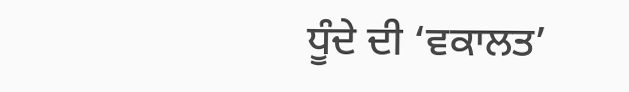ਧੂੰਦੇ ਦੀ ‘ਵਕਾਲਤ’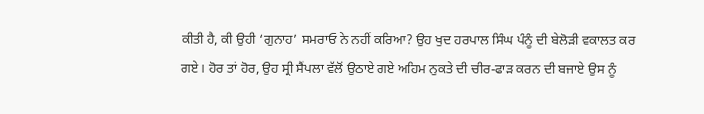ਕੀਤੀ ਹੈ, ਕੀ ਉਹੀ ‘ਗੁਨਾਹ’ ਸਮਰਾਓ ਨੇ ਨਹੀਂ ਕਰਿਆ? ਉਹ ਖੁਦ ਹਰਪਾਲ ਸਿੰਘ ਪੰਨੂੰ ਦੀ ਬੇਲੋੜੀ ਵਕਾਲਤ ਕਰ ਗਏ। ਹੋਰ ਤਾਂ ਹੋਰ, ਉਹ ਸ੍ਰੀ ਸੈਂਪਲਾ ਵੱਲੋਂ ਉਠਾਏ ਗਏ ਅਹਿਮ ਨੁਕਤੇ ਦੀ ਚੀਰ-ਫਾੜ ਕਰਨ ਦੀ ਬਜਾਏ ਉਸ ਨੂੰ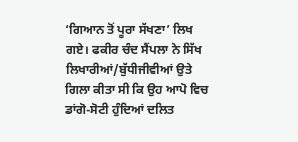‘ਗਿਆਨ ਤੋਂ ਪੂਰਾ ਸੱਖਣਾ’ ਲਿਖ ਗਏ। ਫਕੀਰ ਚੰਦ ਸੈਂਪਲਾ ਨੇ ਸਿੱਖ ਲਿਖਾਰੀਆਂ/ਬੁੱਧੀਜੀਵੀਆਂ ਉਤੇ ਗਿਲਾ ਕੀਤਾ ਸੀ ਕਿ ਉਹ ਆਪੋ ਵਿਚ ਡਾਂਗੋ-ਸੋਟੀ ਹੁੰਦਿਆਂ ਦਲਿਤ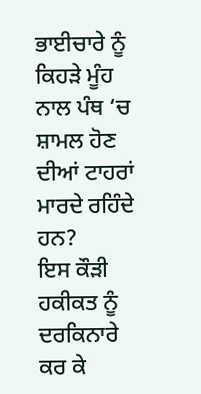ਭਾਈਚਾਰੇ ਨੂੰ ਕਿਹੜੇ ਮੂੰਹ ਨਾਲ ਪੰਥ ‘ਚ ਸ਼ਾਮਲ ਹੋਣ ਦੀਆਂ ਟਾਹਰਾਂ ਮਾਰਦੇ ਰਹਿੰਦੇ ਹਨ?
ਇਸ ਕੌੜੀ ਹਕੀਕਤ ਨੂੰ ਦਰਕਿਨਾਰੇ ਕਰ ਕੇ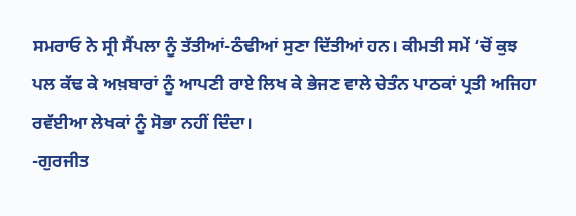ਸਮਰਾਓ ਨੇ ਸ੍ਰੀ ਸੈਂਪਲਾ ਨੂੰ ਤੱਤੀਆਂ-ਠੰਢੀਆਂ ਸੁਣਾ ਦਿੱਤੀਆਂ ਹਨ। ਕੀਮਤੀ ਸਮੇਂ ‘ਚੋਂ ਕੁਝ ਪਲ ਕੱਢ ਕੇ ਅਖ਼ਬਾਰਾਂ ਨੂੰ ਆਪਣੀ ਰਾਏ ਲਿਖ ਕੇ ਭੇਜਣ ਵਾਲੇ ਚੇਤੰਨ ਪਾਠਕਾਂ ਪ੍ਰਤੀ ਅਜਿਹਾ ਰਵੱਈਆ ਲੇਖਕਾਂ ਨੂੰ ਸੋਭਾ ਨਹੀਂ ਦਿੰਦਾ।
-ਗੁਰਜੀਤ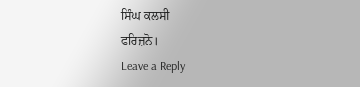ਸਿੰਘ ਕਲਸੀ
ਫਰਿਜ਼ਨੋ।
Leave a Reply